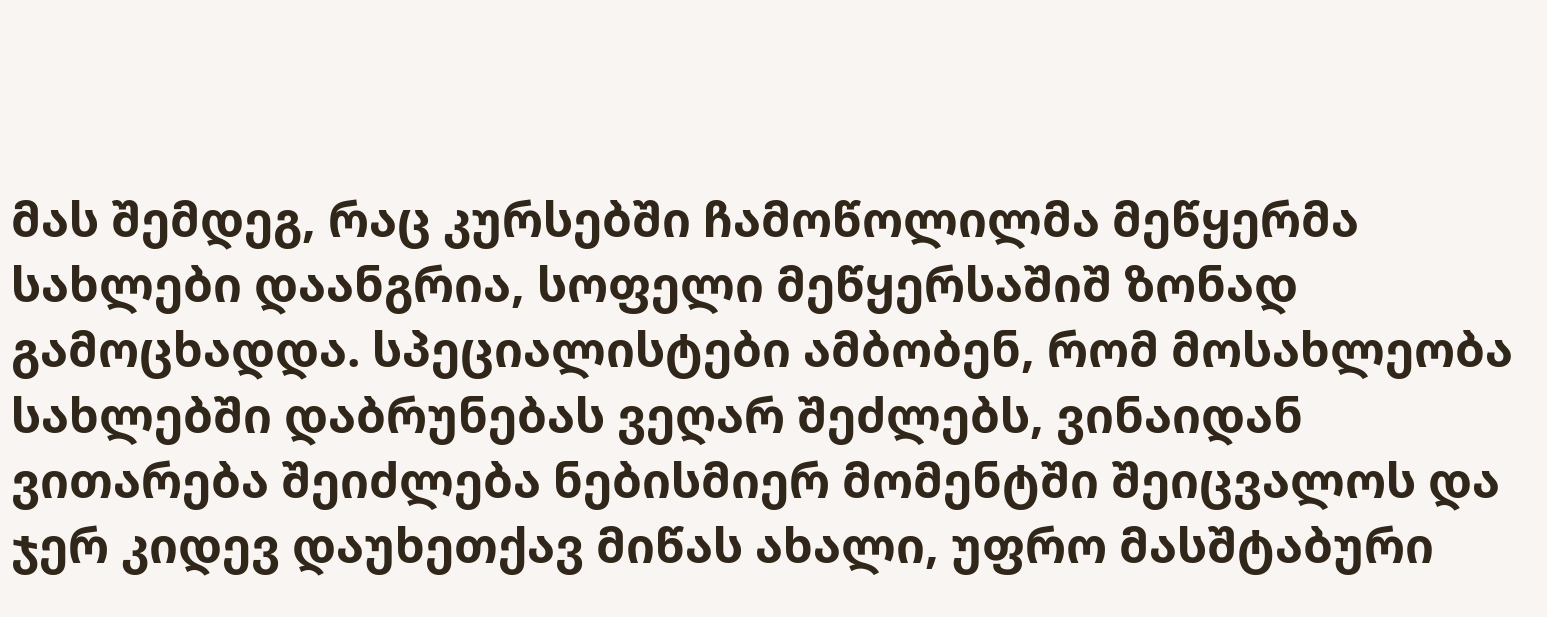მას შემდეგ, რაც კურსებში ჩამოწოლილმა მეწყერმა სახლები დაანგრია, სოფელი მეწყერსაშიშ ზონად გამოცხადდა. სპეციალისტები ამბობენ, რომ მოსახლეობა სახლებში დაბრუნებას ვეღარ შეძლებს, ვინაიდან ვითარება შეიძლება ნებისმიერ მომენტში შეიცვალოს და ჯერ კიდევ დაუხეთქავ მიწას ახალი, უფრო მასშტაბური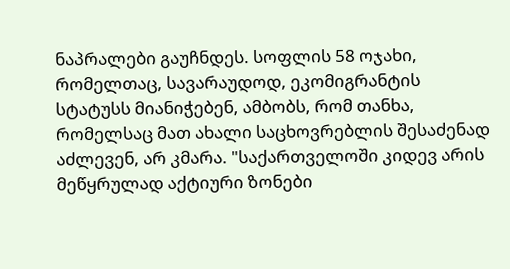ნაპრალები გაუჩნდეს. სოფლის 58 ოჯახი, რომელთაც, სავარაუდოდ, ეკომიგრანტის სტატუსს მიანიჭებენ, ამბობს, რომ თანხა, რომელსაც მათ ახალი საცხოვრებლის შესაძენად აძლევენ, არ კმარა. "საქართველოში კიდევ არის მეწყრულად აქტიური ზონები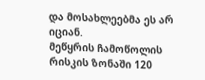და მოსახლეებმა ეს არ იციან.
მეწყრის ჩამოწოლის რისკის ზონაში 120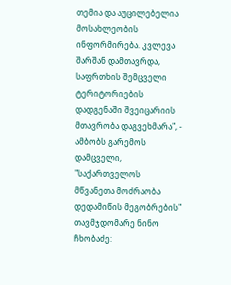თემია და აუცილებელია მოსახლეობის ინფორმირება. კვლევა შარშან დამთავრდა, საფრთხის შემცველი ტერიტორიების დადგენაში შვეიცარიის მთავრობა დაგვეხმარა", - ამბობს გარემოს დამცველი, "საქართველოს მწვანეთა მოძრაობა დედამიწის მეგობრების" თავმჯდომარე ნინო ჩხობაძე: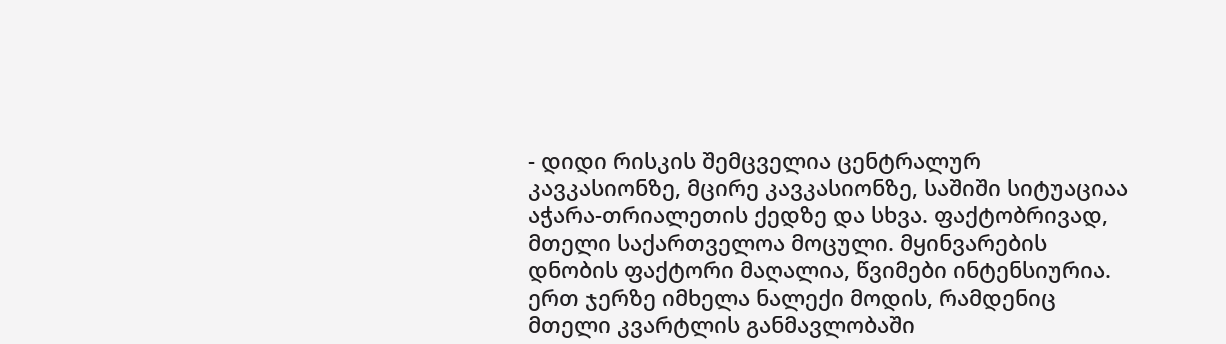- დიდი რისკის შემცველია ცენტრალურ კავკასიონზე, მცირე კავკასიონზე, საშიში სიტუაციაა აჭარა-თრიალეთის ქედზე და სხვა. ფაქტობრივად, მთელი საქართველოა მოცული. მყინვარების დნობის ფაქტორი მაღალია, წვიმები ინტენსიურია.
ერთ ჯერზე იმხელა ნალექი მოდის, რამდენიც მთელი კვარტლის განმავლობაში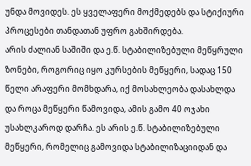უნდა მოვიდეს. ეს ყველაფერი მოქმედებს და სტიქიური პროცესები თანდათან უფრო გახშირდება.
არის ძალიან საშიში და ე.წ. სტაბილიზებული მეწყრული ზონები, როგორიც იყო კურსების მეწყერი, სადაც 150 წელი არაფერი მომხდარა, იქ მოსახლეობა დასახლდა და როცა მეწყერი წამოვიდა, ამის გამო 40 ოჯახი უსახლკაროდ დარჩა. ეს არის ე.წ. სტაბილიზებული მეწყერი, რომელიც გამოვიდა სტაბილიზაციიდან და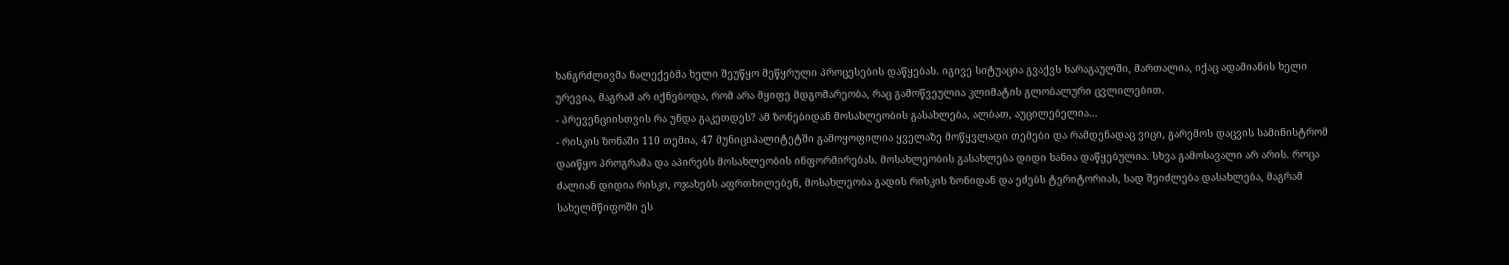ხანგრძლივმა ნალექებმა ხელი შეუწყო მეწყრული პროცესების დაწყებას. იგივე სიტუაცია გვაქვს ხარაგაულში, მართალია, იქაც ადამიანის ხელი ურევია, მაგრამ არ იქნებოდა, რომ არა მყიფე მდგომარეობა, რაც გამოწვეულია კლიმატის გლობალური ცვლილებით.
- პრევენციისთვის რა უნდა გაკეთდეს? ამ ზონებიდან მოსახლეობის გასახლება, ალბათ, აუცილებელია...
- რისკის ზონაში 110 თემია, 47 მუნიციპალიტეტში გამოყოფილია ყველაზე მოწყვლადი თემები და რამდენადაც ვიცი, გარემოს დაცვის სამინისტრომ დაიწყო პროგრამა და აპირებს მოსახლეობის ინფორმირებას. მოსახლეობის გასახლება დიდი ხანია დაწყებულია. სხვა გამოსავალი არ არის. როცა ძალიან დიდია რისკი, ოჯახებს აფრთხილებენ, მოსახლეობა გადის რისკის ზონიდან და ეძებს ტერიტორიას, სად შეიძლება დასახლება, მაგრამ სახელმწიფოში ეს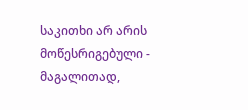საკითხი არ არის მოწესრიგებული - მაგალითად,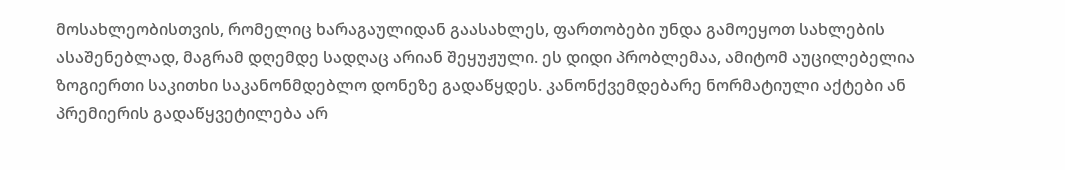მოსახლეობისთვის, რომელიც ხარაგაულიდან გაასახლეს, ფართობები უნდა გამოეყოთ სახლების ასაშენებლად, მაგრამ დღემდე სადღაც არიან შეყუჟული. ეს დიდი პრობლემაა, ამიტომ აუცილებელია ზოგიერთი საკითხი საკანონმდებლო დონეზე გადაწყდეს. კანონქვემდებარე ნორმატიული აქტები ან პრემიერის გადაწყვეტილება არ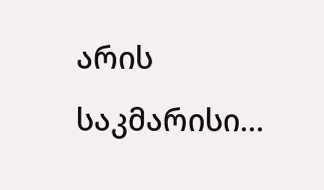არის საკმარისი...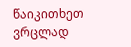წაიკითხეთ ვრცლად